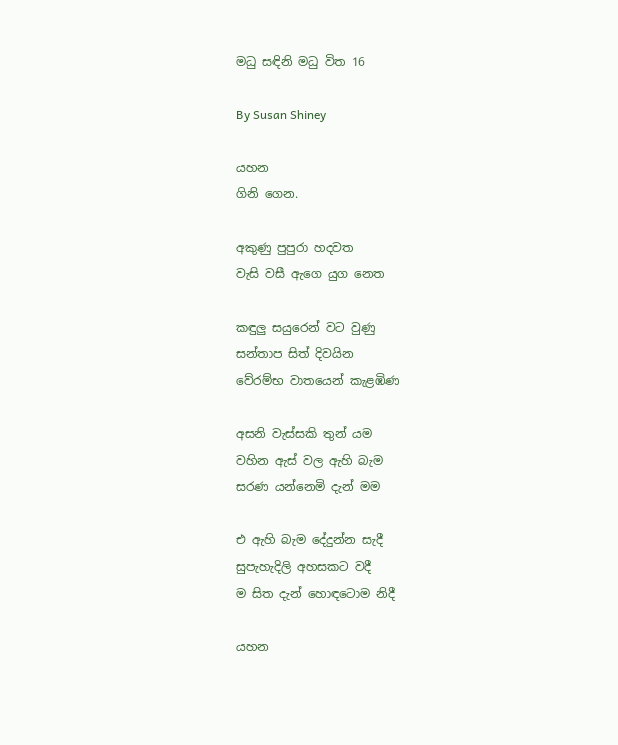මධු සඳිනි මධු විත 16

By Susan Shiney

යහන
ගිනි ගෙන.

අකුණු පුපුරා හදවත
වැසි වසී ඇගෙ යුග නෙත

කඳුලු සයුරෙන් වට වුණු
සන්තාප සිත් දිවයින
වේරම්භ වාතයෙන් කැළඹිණ

අසනි වැස්සකි තුන් යම
වහින ඇස් වල ඇහි බැම
සරණ යන්නෙමි දැන් මම

එ ඇහි බැම දේදුන්න සැදී
සුපැහැදිලි අහසකට වදී
ම සිත දැන් හොඳටොම නිදී

යහන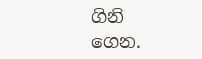ගිනි ගෙන.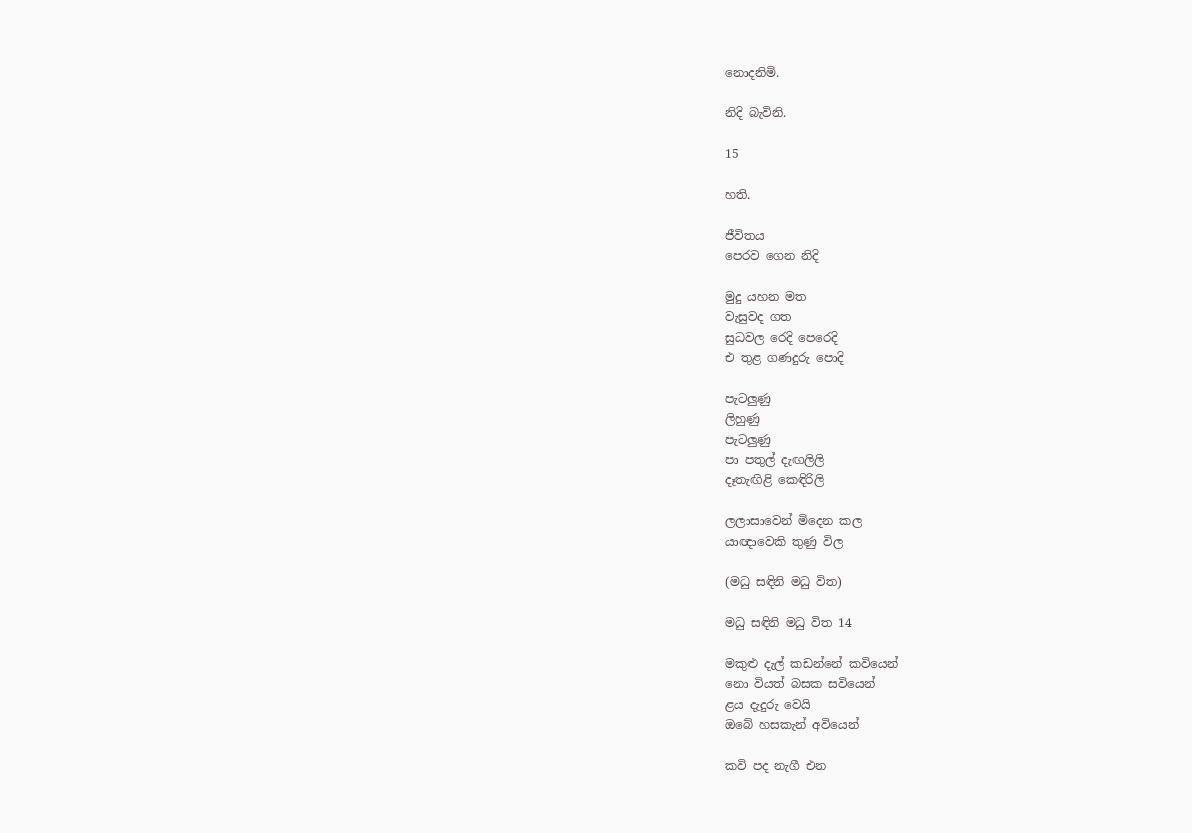නොදනිමි.

නිදි බැවිනි.

15

හති.

ජීවිතය
පෙරව ගෙන නිදි

මුදු යහන මත
වැසුවද ගත
සුධවල රෙදි පෙරෙදි
එ තුළ ගණදුරු පොදි

පැටලුණු
ලිහුණු
පැටලුණු
පා පතුල් දැඟලිලි
දෑතැඟිළි කෙඳිරිලි

ලලාසාවෙන් මිදෙන කල
යාඥාවෙකි තුණු විල

(මධු සඳිනි මධු විත)

මධු සඳිනි මධු විත 14

මකුළු දැල් කඩන්නේ කවියෙන්
නො වියත් බසක සවියෙන්
ළය දැදුරු වෙයි
ඔබේ හසකැන් අවියෙන්

කවි පද නැගී එන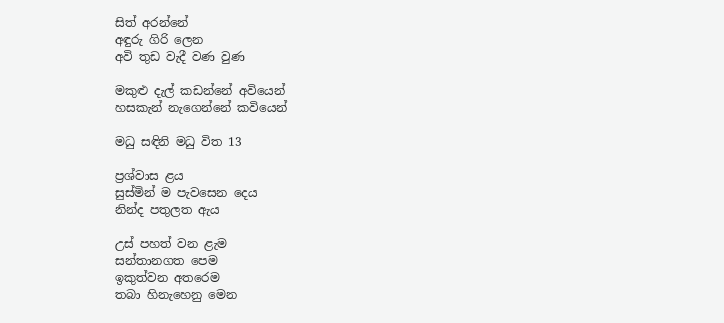සිත් අරන්නේ
අඳුරු ගිරි ලෙන
අවි තුඩ වැදී වණ වුණ

මකුළු දැල් කඩන්නේ අවියෙන්
හසකැන් නැගෙන්නේ කවියෙන්

මධු සඳිනි මධු විත 13

ප්‍රශ්වාස ළය
සුස්මින් ම පැවසෙන දෙය
නින්ද පතුලත ඇය

උස් පහත් වන ළැම
සන්තානගත පෙම
ඉකුත්වන අතරෙම
තබා හිනැහෙනු මෙන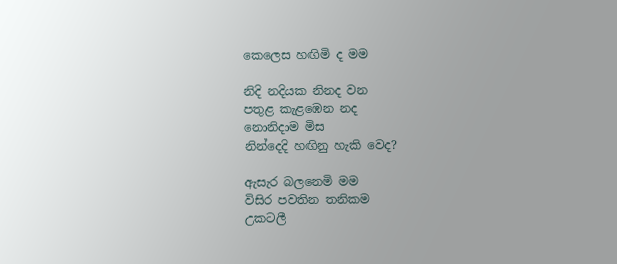කෙලෙස හඟිමි ද මම

නිදි නදියක නිනද වන
පතුළ කැළඹෙන නද
නොනිදාම මිස
නින්දෙදි හඟිනු හැකි වෙද?

ඇසැර බලනෙමි මම
විසිර පවතින තනිකම
උකටලී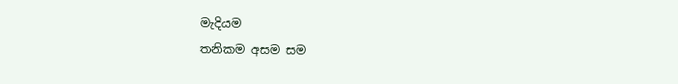මැදියම
තනිකම අසම සම